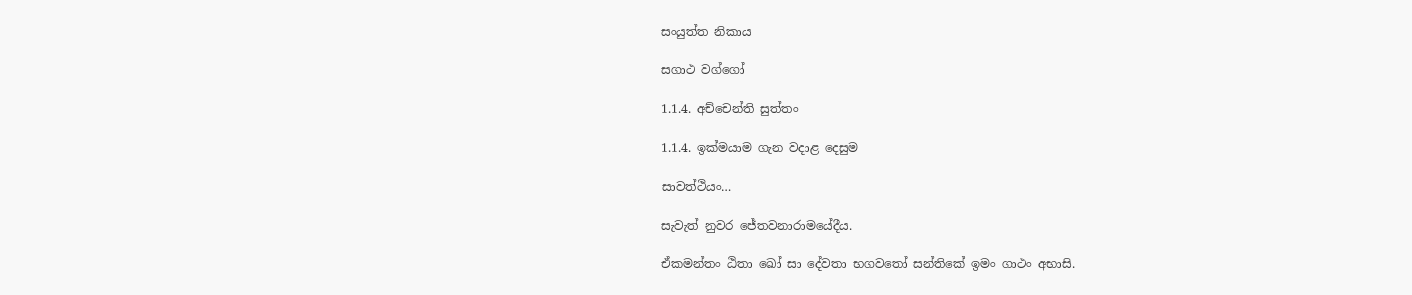සංයුත්ත නිකාය

සගාථ වග්ගෝ

1.1.4. අච්චෙන්ති සුත්තං

1.1.4. ඉක්මයාම ගැන වදාළ දෙසුම

සාවත්‌ථියං…

සැවැත් නුවර ජේතවනාරාමයේදීය.

ඒකමන්‌තං ඨිතා ඛෝ සා දේවතා භගවතෝ සන්‌තිකේ ඉමං ගාථං අභාසි.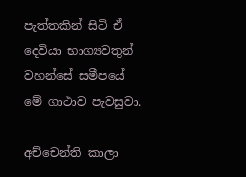පැත්තකින් සිටි ඒ දෙවියා භාග්‍යවතුන් වහන්සේ සමීපයේ මේ ගාථාව පැවසුවා.

අච්‌චෙන්‌ති කාලා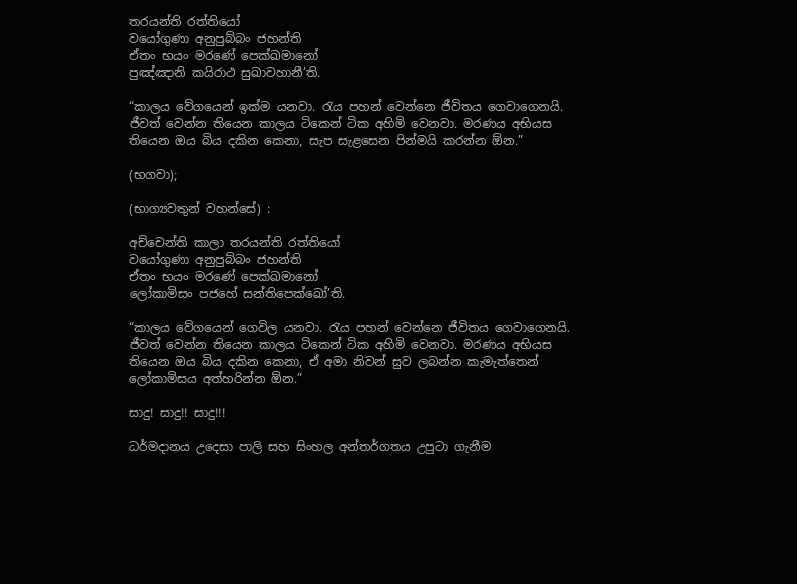තරයන්‌ති රත්‌තියෝ
වයෝගුණා අනුපුබ්‌බං ජහන්‌ති
ඒතං භයං මරණේ පෙක්‌ඛමානෝ
පුඤ්‌ඤානි කයිරාථ සුඛාවහානී’ති.

“කාලය වේගයෙන් ඉක්ම යනවා. රැය පහන් වෙන්නෙ ජීවිතය ගෙවාගෙනයි. ජීවත් වෙන්න තියෙන කාලය ටිකෙන් ටික අහිමි වෙනවා. මරණය අභියස තියෙන ඔය බිය දකින කෙනා, සැප සැළසෙන පින්මයි කරන්න ඕන.”

(භගවා);

(භාග්‍යවතුන් වහන්සේ) :

අච්‌චෙන්‌ති කාලා තරයන්‌ති රත්‌තියෝ
වයෝගුණා අනුපුබ්‌බං ජහන්‌ති
ඒතං භයං මරණේ පෙක්‌ඛමානෝ
ලෝකාමිසං පජහේ සන්‌තිපෙක්‌ඛෝ’ති.

“කාලය වේගයෙන් ගෙවිල යනවා. රැය පහන් වෙන්නෙ ජීවිතය ගෙවාගෙනයි. ජීවත් වෙන්න තියෙන කාලය ටිකෙන් ටික අහිමි වෙනවා. මරණය අභියස තියෙන ඔය බිය දකින කෙනා, ඒ අමා නිවන් සුව ලබන්න කැමැත්තෙන් ලෝකාමිසය අත්හරින්න ඕන.”

සාදු! සාදු!! සාදු!!!

ධර්මදානය උදෙසා පාලි සහ සිංහල අන්තර්ගතය උපුටා ගැනීම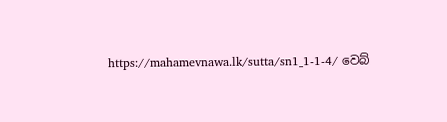https://mahamevnawa.lk/sutta/sn1_1-1-4/ වෙබ්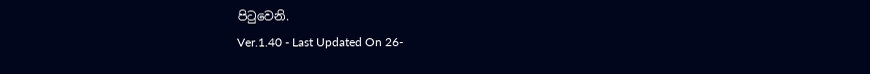පිටුවෙනි.
Ver.1.40 - Last Updated On 26-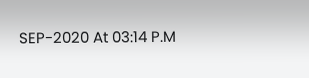SEP-2020 At 03:14 P.M